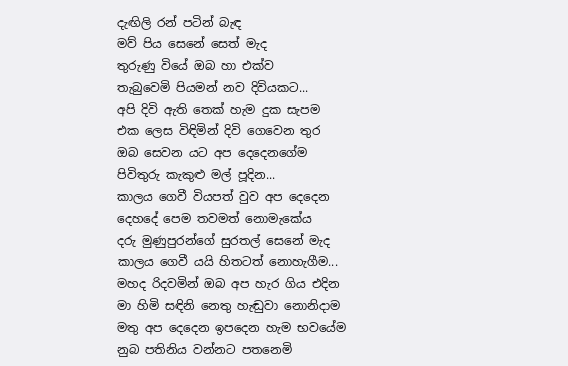දැඟිලි රන් පටින් බැඳ
මව් පිය සෙනේ සෙත් මැද
තුරුණු වියේ ඔබ හා එක්ව
තැබුවෙමි පියමන් නව දිවියකට...
අපි දිවි ඇති තෙක් හැම දුක සැපම
එක ලෙස විඳිමින් දිවි ගෙවෙන තුර
ඔබ සෙවන යට අප දෙදෙනගේම
පිවිතුරු කැකුළු මල් පූදින...
කාලය ගෙවී වියපත් වුව අප දෙදෙන
දෙහදේ පෙම තවමත් නොමැකේය
දරු මුණුපුරන්ගේ සුරතල් සෙනේ මැද
කාලය ගෙවී යයි හිතටත් නොහැගීම...
මහද රිදවමින් ඔබ අප හැර ගිය එදින
මා හිමි සඳිනි නෙතු හැඬුවා නොනිදාම
මතු අප දෙදෙන ඉපදෙන හැම භවයේම
නුබ පතිනිය වන්නට පතනෙමි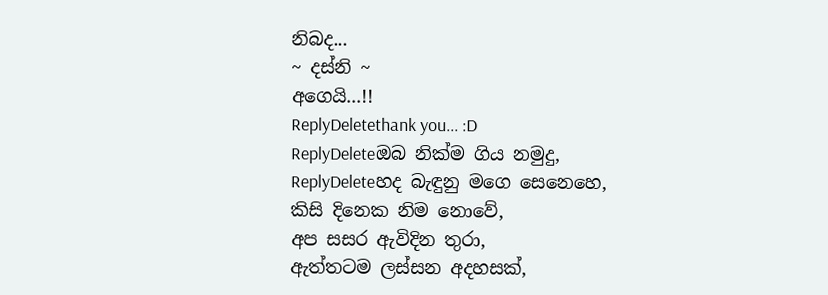නිබද...
~ දස්නි ~
අගෙයි...!!
ReplyDeletethank you... :D
ReplyDeleteඔබ නික්ම ගිය නමුදු,
ReplyDeleteහද බැඳුනු මගෙ සෙනෙහෙ,
කිසි දිනෙක නිම නොවේ,
අප සසර ඇවිදින තුරා,
ඇත්තටම ලස්සන අදහසක්,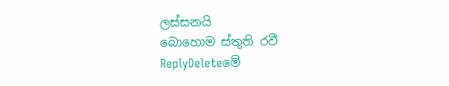ලස්සනයි
බොහොම ස්තුති රවී
ReplyDeleteමේ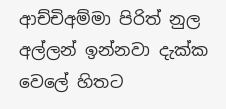ආච්චිඅම්මා පිරිත් නුල
අල්ලන් ඉන්නවා දැක්ක වෙලේ හිතට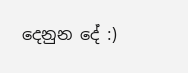දෙනුන දේ :)